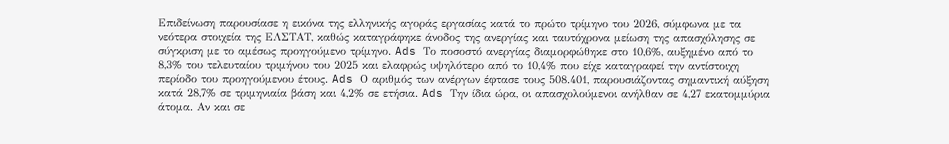Επιδείνωση παρουσίασε η εικόνα της ελληνικής αγοράς εργασίας κατά το πρώτο τρίμηνο του 2026, σύμφωνα με τα νεότερα στοιχεία της ΕΛΣΤΑΤ, καθώς καταγράφηκε άνοδος της ανεργίας και ταυτόχρονα μείωση της απασχόλησης σε σύγκριση με το αμέσως προηγούμενο τρίμηνο. Ads Το ποσοστό ανεργίας διαμορφώθηκε στο 10,6%, αυξημένο από το 8,3% του τελευταίου τριμήνου του 2025 και ελαφρώς υψηλότερο από το 10,4% που είχε καταγραφεί την αντίστοιχη περίοδο του προηγούμενου έτους. Ads Ο αριθμός των ανέργων έφτασε τους 508.401, παρουσιάζοντας σημαντική αύξηση κατά 28,7% σε τριμηνιαία βάση και 4,2% σε ετήσια. Ads Την ίδια ώρα, οι απασχολούμενοι ανήλθαν σε 4,27 εκατομμύρια άτομα. Αν και σε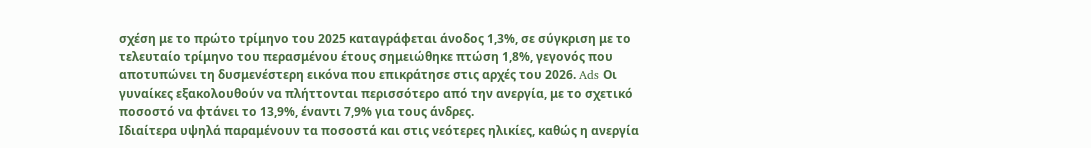σχέση με το πρώτο τρίμηνο του 2025 καταγράφεται άνοδος 1,3%, σε σύγκριση με το τελευταίο τρίμηνο του περασμένου έτους σημειώθηκε πτώση 1,8%, γεγονός που αποτυπώνει τη δυσμενέστερη εικόνα που επικράτησε στις αρχές του 2026. Ads Οι γυναίκες εξακολουθούν να πλήττονται περισσότερο από την ανεργία, με το σχετικό ποσοστό να φτάνει το 13,9%, έναντι 7,9% για τους άνδρες.
Ιδιαίτερα υψηλά παραμένουν τα ποσοστά και στις νεότερες ηλικίες, καθώς η ανεργία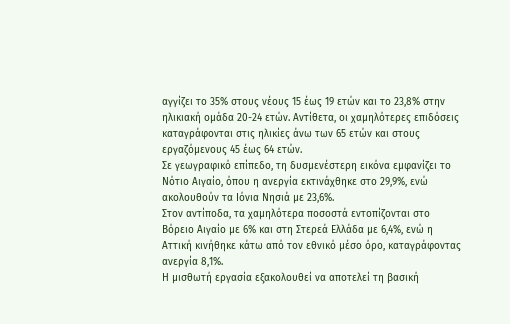αγγίζει το 35% στους νέους 15 έως 19 ετών και το 23,8% στην ηλικιακή ομάδα 20-24 ετών. Αντίθετα, οι χαμηλότερες επιδόσεις καταγράφονται στις ηλικίες άνω των 65 ετών και στους εργαζόμενους 45 έως 64 ετών.
Σε γεωγραφικό επίπεδο, τη δυσμενέστερη εικόνα εμφανίζει το Νότιο Αιγαίο, όπου η ανεργία εκτινάχθηκε στο 29,9%, ενώ ακολουθούν τα Ιόνια Νησιά με 23,6%.
Στον αντίποδα, τα χαμηλότερα ποσοστά εντοπίζονται στο Βόρειο Αιγαίο με 6% και στη Στερεά Ελλάδα με 6,4%, ενώ η Αττική κινήθηκε κάτω από τον εθνικό μέσο όρο, καταγράφοντας ανεργία 8,1%.
Η μισθωτή εργασία εξακολουθεί να αποτελεί τη βασική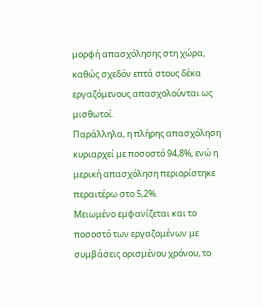μορφή απασχόλησης στη χώρα, καθώς σχεδόν επτά στους δέκα εργαζόμενους απασχολούνται ως μισθωτοί.
Παράλληλα, η πλήρης απασχόληση κυριαρχεί με ποσοστό 94,8%, ενώ η μερική απασχόληση περιορίστηκε περαιτέρω στο 5,2%.
Μειωμένο εμφανίζεται και το ποσοστό των εργαζομένων με συμβάσεις ορισμένου χρόνου, το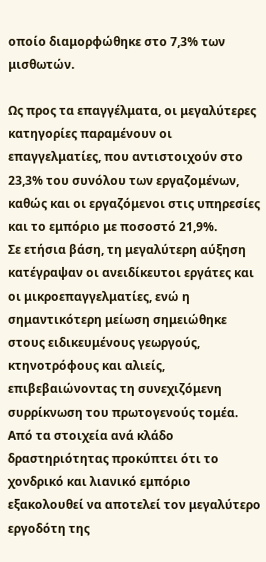οποίο διαμορφώθηκε στο 7,3% των μισθωτών.

Ως προς τα επαγγέλματα, οι μεγαλύτερες κατηγορίες παραμένουν οι επαγγελματίες, που αντιστοιχούν στο 23,3% του συνόλου των εργαζομένων, καθώς και οι εργαζόμενοι στις υπηρεσίες και το εμπόριο με ποσοστό 21,9%.
Σε ετήσια βάση, τη μεγαλύτερη αύξηση κατέγραψαν οι ανειδίκευτοι εργάτες και οι μικροεπαγγελματίες, ενώ η σημαντικότερη μείωση σημειώθηκε στους ειδικευμένους γεωργούς, κτηνοτρόφους και αλιείς, επιβεβαιώνοντας τη συνεχιζόμενη συρρίκνωση του πρωτογενούς τομέα.
Από τα στοιχεία ανά κλάδο δραστηριότητας προκύπτει ότι το χονδρικό και λιανικό εμπόριο εξακολουθεί να αποτελεί τον μεγαλύτερο εργοδότη της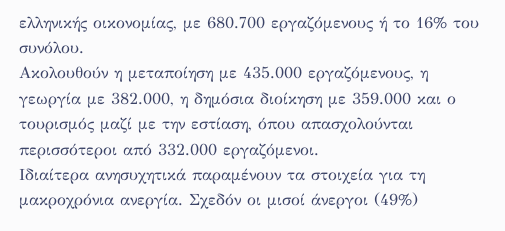ελληνικής οικονομίας, με 680.700 εργαζόμενους ή το 16% του συνόλου.
Ακολουθούν η μεταποίηση με 435.000 εργαζόμενους, η γεωργία με 382.000, η δημόσια διοίκηση με 359.000 και ο τουρισμός μαζί με την εστίαση, όπου απασχολούνται περισσότεροι από 332.000 εργαζόμενοι.
Ιδιαίτερα ανησυχητικά παραμένουν τα στοιχεία για τη μακροχρόνια ανεργία. Σχεδόν οι μισοί άνεργοι (49%)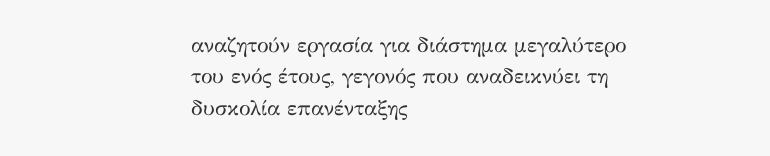αναζητούν εργασία για διάστημα μεγαλύτερο του ενός έτους, γεγονός που αναδεικνύει τη δυσκολία επανένταξης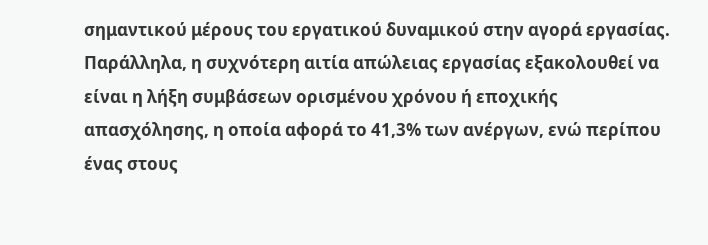σημαντικού μέρους του εργατικού δυναμικού στην αγορά εργασίας.
Παράλληλα, η συχνότερη αιτία απώλειας εργασίας εξακολουθεί να είναι η λήξη συμβάσεων ορισμένου χρόνου ή εποχικής απασχόλησης, η οποία αφορά το 41,3% των ανέργων, ενώ περίπου ένας στους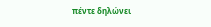πέντε δηλώνει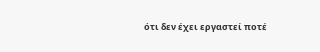ότι δεν έχει εργαστεί ποτέ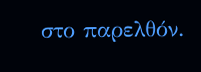στο παρελθόν.